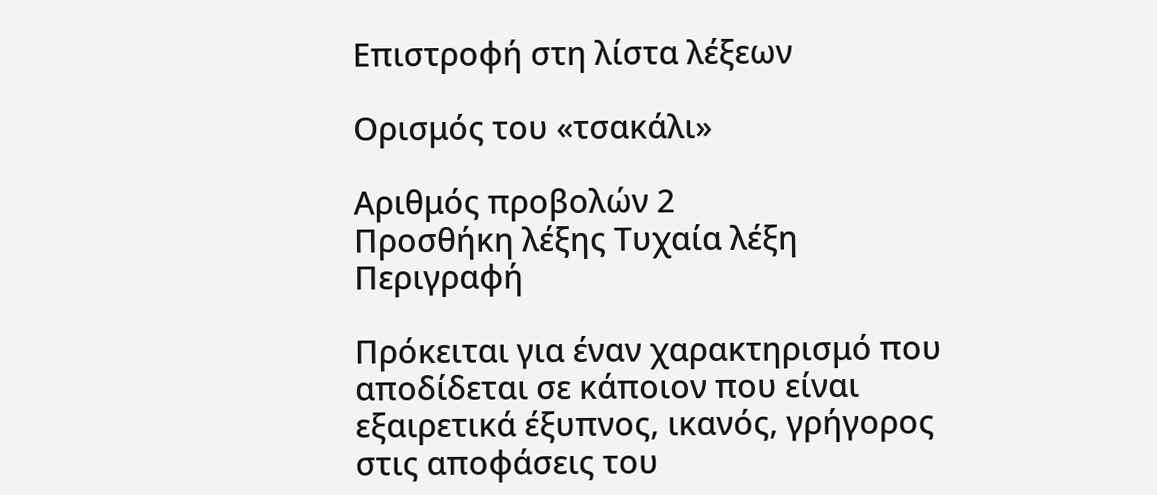Επιστροφή στη λίστα λέξεων

Ορισμός του «τσακάλι»

Αριθμός προβολών 2
Προσθήκη λέξης Τυχαία λέξη
Περιγραφή

Πρόκειται για έναν χαρακτηρισμό που αποδίδεται σε κάποιον που είναι εξαιρετικά έξυπνος, ικανός, γρήγορος στις αποφάσεις του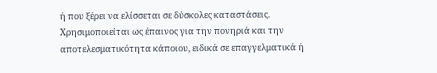ή που ξέρει να ελίσσεται σε δύσκολες καταστάσεις. Χρησιμοποιείται ως έπαινος για την πονηριά και την αποτελεσματικότητα κάποιου, ειδικά σε επαγγελματικά ή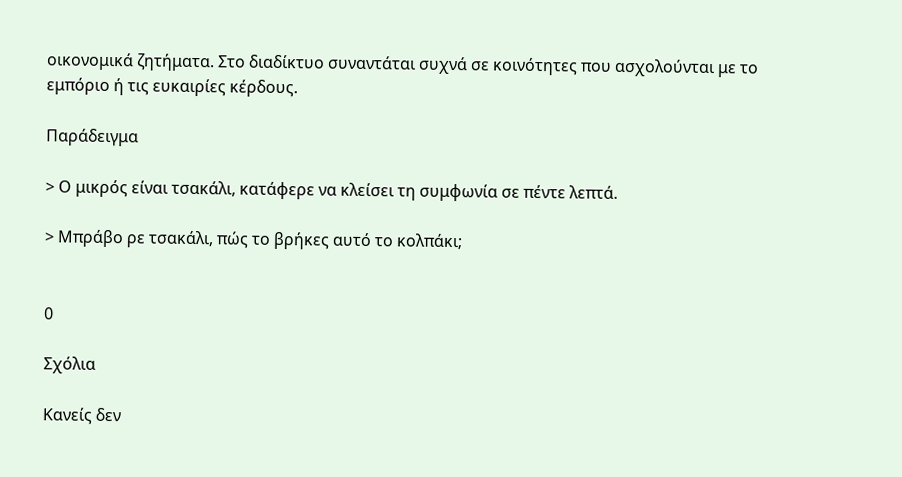οικονομικά ζητήματα. Στο διαδίκτυο συναντάται συχνά σε κοινότητες που ασχολούνται με το εμπόριο ή τις ευκαιρίες κέρδους.

Παράδειγμα

> Ο μικρός είναι τσακάλι, κατάφερε να κλείσει τη συμφωνία σε πέντε λεπτά.

> Μπράβο ρε τσακάλι, πώς το βρήκες αυτό το κολπάκι;


0

Σχόλια

Κανείς δεν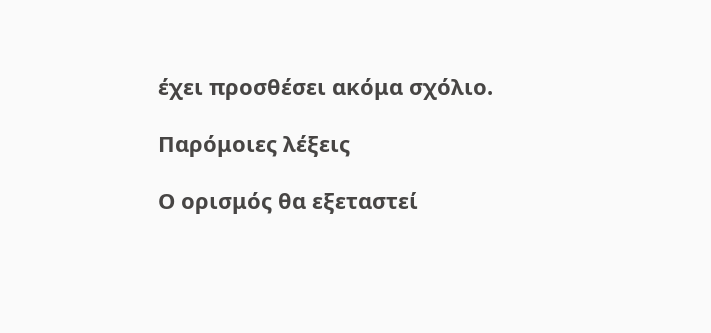έχει προσθέσει ακόμα σχόλιο.

Παρόμοιες λέξεις

Ο ορισμός θα εξεταστεί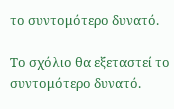το συντομότερο δυνατό.

Το σχόλιο θα εξεταστεί το συντομότερο δυνατό.